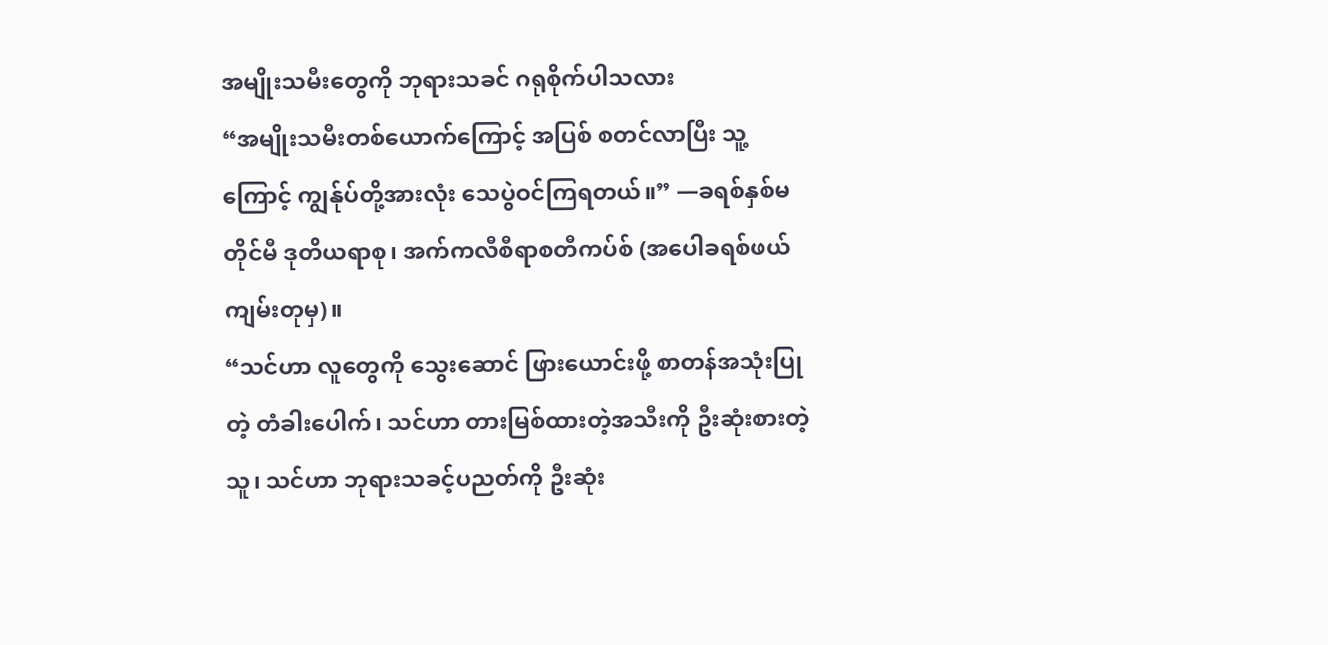အမျိုးသမီးတွေကို ဘုရားသခင် ဂရုစိုက်ပါသလား
“အမျိုးသမီးတစ်ယောက်ကြောင့် အပြစ် စတင်လာပြီး သူ့ကြောင့် ကျွန်ုပ်တို့အားလုံး သေပွဲဝင်ကြရတယ်။” —ခရစ်နှစ်မတိုင်မီ ဒုတိယရာစု၊ အက်ကလီစီရာစတီကပ်စ် (အပေါခရစ်ဖယ်ကျမ်းတုမှ)။
“သင်ဟာ လူတွေကို သွေးဆောင် ဖြားယောင်းဖို့ စာတန်အသုံးပြုတဲ့ တံခါးပေါက်၊ သင်ဟာ တားမြစ်ထားတဲ့အသီးကို ဦးဆုံးစားတဲ့သူ၊ သင်ဟာ ဘုရားသခင့်ပညတ်ကို ဦးဆုံး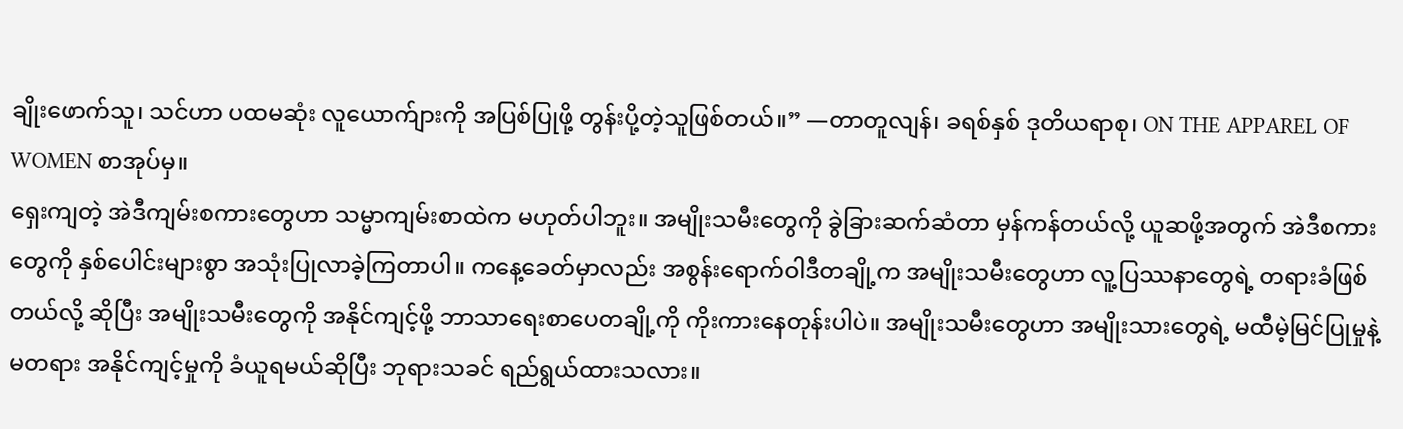ချိုးဖောက်သူ၊ သင်ဟာ ပထမဆုံး လူယောက်ျားကို အပြစ်ပြုဖို့ တွန်းပို့တဲ့သူဖြစ်တယ်။” —တာတူလျန်၊ ခရစ်နှစ် ဒုတိယရာစု၊ ON THE APPAREL OF WOMEN စာအုပ်မှ။
ရှေးကျတဲ့ အဲဒီကျမ်းစကားတွေဟာ သမ္မာကျမ်းစာထဲက မဟုတ်ပါဘူး။ အမျိုးသမီးတွေကို ခွဲခြားဆက်ဆံတာ မှန်ကန်တယ်လို့ ယူဆဖို့အတွက် အဲဒီစကားတွေကို နှစ်ပေါင်းများစွာ အသုံးပြုလာခဲ့ကြတာပါ။ ကနေ့ခေတ်မှာလည်း အစွန်းရောက်ဝါဒီတချို့က အမျိုးသမီးတွေဟာ လူ့ပြဿနာတွေရဲ့ တရားခံဖြစ်တယ်လို့ ဆိုပြီး အမျိုးသမီးတွေကို အနိုင်ကျင့်ဖို့ ဘာသာရေးစာပေတချို့ကို ကိုးကားနေတုန်းပါပဲ။ အမျိုးသမီးတွေဟာ အမျိုးသားတွေရဲ့ မထီမဲ့မြင်ပြုမှုနဲ့ မတရား အနိုင်ကျင့်မှုကို ခံယူရမယ်ဆိုပြီး ဘုရားသခင် ရည်ရွယ်ထားသလား။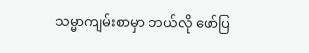သမ္မာကျမ်းစာမှာ ဘယ်လို ဖော်ပြ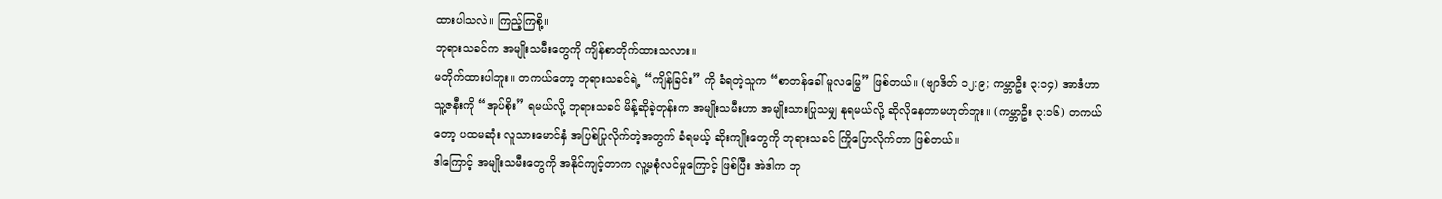ထားပါသလဲ။ ကြည့်ကြစို့။
ဘုရားသခင်က အမျိုးသမီးတွေကို ကျိန်စာတိုက်ထားသလား။
မတိုက်ထားပါဘူး။ တကယ်တော့ ဘုရားသခင်ရဲ့ “ကျိန်ခြင်း” ကို ခံရတဲ့သူက “စာတန်ခေါ် မူလမြွေ” ဖြစ်တယ်။ (ဗျာဒိတ် ၁၂:၉; ကမ္ဘာဦး ၃:၁၄) အာဒံဟာ သူ့ဇနီးကို “အုပ်စိုး” ရမယ်လို့ ဘုရားသခင် မိန့်ဆိုခဲ့တုန်းက အမျိုးသမီးဟာ အမျိုးသားပြုသမျှ နုရမယ်လို့ ဆိုလိုနေတာမဟုတ်ဘူး။ (ကမ္ဘာဦး ၃:၁၆) တကယ်တော့ ပထမဆုံး လူသားမောင်နှံ အပြစ်ပြုလိုက်တဲ့အတွက် ခံရမယ့် ဆိုးကျိုးတွေကို ဘုရားသခင် ကြိုပြောလိုက်တာ ဖြစ်တယ်။
ဒါကြောင့် အမျိုးသမီးတွေကို အနိုင်ကျင့်တာက လူ့မစုံလင်မှုကြောင့် ဖြစ်ပြီး အဲဒါက ဘု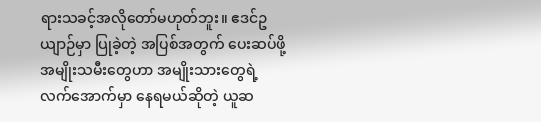ရားသခင့်အလိုတော်မဟုတ်ဘူး။ ဧဒင်ဥယျာဉ်မှာ ပြုခဲ့တဲ့ အပြစ်အတွက် ပေးဆပ်ဖို့ အမျိုးသမီးတွေဟာ အမျိုးသားတွေရဲ့ လက်အောက်မှာ နေရမယ်ဆိုတဲ့ ယူဆ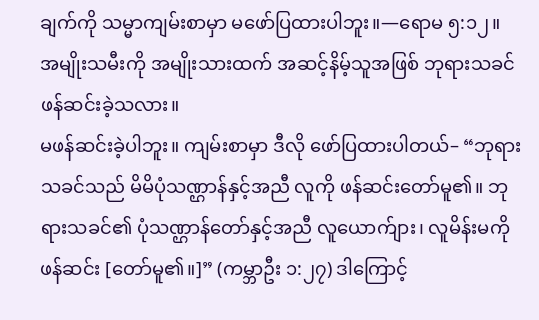ချက်ကို သမ္မာကျမ်းစာမှာ မဖော်ပြထားပါဘူး။—ရောမ ၅:၁၂။
အမျိုးသမီးကို အမျိုးသားထက် အဆင့်နိမ့်သူအဖြစ် ဘုရားသခင် ဖန်ဆင်းခဲ့သလား။
မဖန်ဆင်းခဲ့ပါဘူး။ ကျမ်းစာမှာ ဒီလို ဖော်ပြထားပါတယ်– “ဘုရားသခင်သည် မိမိပုံသဏ္ဌာန်နှင့်အညီ လူကို ဖန်ဆင်းတော်မူ၏။ ဘုရားသခင်၏ ပုံသဏ္ဌာန်တော်နှင့်အညီ လူယောက်ျား၊ လူမိန်းမကို ဖန်ဆင်း [တော်မူ၏။]” (ကမ္ဘာဦး ၁:၂၇) ဒါကြောင့်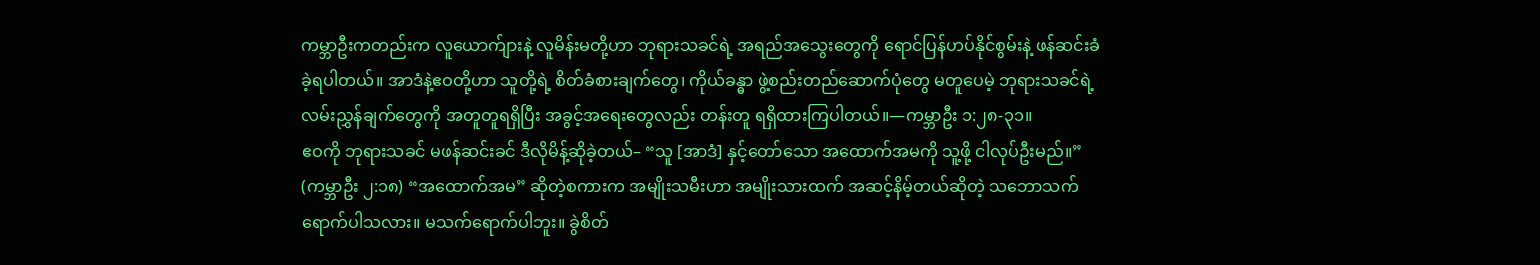ကမ္ဘာဦးကတည်းက လူယောက်ျားနဲ့ လူမိန်းမတို့ဟာ ဘုရားသခင်ရဲ့ အရည်အသွေးတွေကို ရောင်ပြန်ဟပ်နိုင်စွမ်းနဲ့ ဖန်ဆင်းခံခဲ့ရပါတယ်။ အာဒံနဲ့ဧဝတို့ဟာ သူတို့ရဲ့ စိတ်ခံစားချက်တွေ၊ ကိုယ်ခန္ဓာ ဖွဲ့စည်းတည်ဆောက်ပုံတွေ မတူပေမဲ့ ဘုရားသခင်ရဲ့ လမ်းညွှန်ချက်တွေကို အတူတူရရှိပြီး အခွင့်အရေးတွေလည်း တန်းတူ ရရှိထားကြပါတယ်။—ကမ္ဘာဦး ၁:၂၈-၃၁။
ဧဝကို ဘုရားသခင် မဖန်ဆင်းခင် ဒီလိုမိန့်ဆိုခဲ့တယ်– “သူ [အာဒံ] နှင့်တော်သော အထောက်အမကို သူ့ဖို့ ငါလုပ်ဦးမည်။” (ကမ္ဘာဦး ၂:၁၈) “အထောက်အမ” ဆိုတဲ့စကားက အမျိုးသမီးဟာ အမျိုးသားထက် အဆင့်နိမ့်တယ်ဆိုတဲ့ သဘောသက်ရောက်ပါသလား။ မသက်ရောက်ပါဘူး။ ခွဲစိတ်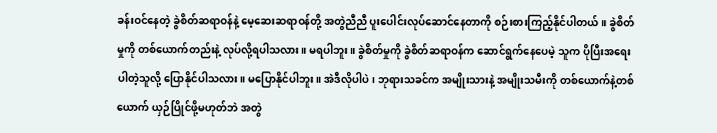ခန်းဝင်နေတဲ့ ခွဲစိတ်ဆရာဝန်နဲ့ မေ့ဆေးဆရာဝန်တို့ အတွဲညီညီ ပူးပေါင်းလုပ်ဆောင်နေတာကို စဉ်းစားကြည့်နိုင်ပါတယ်။ ခွဲစိတ်မှုကို တစ်ယောက်တည်းနဲ့ လုပ်လို့ရပါသလား။ မရပါဘူး။ ခွဲစိတ်မှုကို ခွဲစိတ်ဆရာဝန်က ဆောင်ရွက်နေပေမဲ့ သူက ပိုပြီးအရေးပါတဲ့သူလို့ ပြောနိုင်ပါသလား။ မပြောနိုင်ပါဘူး။ အဲဒီလိုပါပဲ၊ ဘုရားသခင်က အမျိုးသားနဲ့ အမျိုးသမီးကို တစ်ယောက်နဲ့တစ်ယောက် ယှဉ်ပြိုင်ဖို့မဟုတ်ဘဲ အတွဲ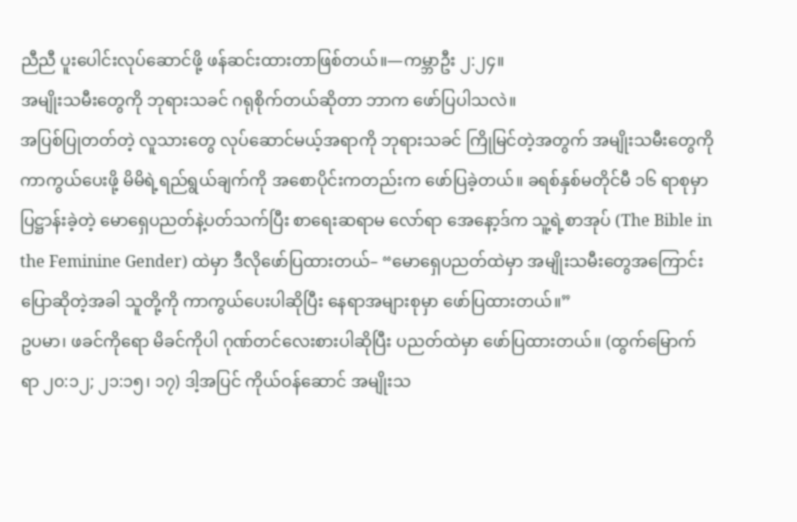ညီညီ ပူးပေါင်းလုပ်ဆောင်ဖို့ ဖန်ဆင်းထားတာဖြစ်တယ်။—ကမ္ဘာဦး ၂:၂၄။
အမျိုးသမီးတွေကို ဘုရားသခင် ဂရုစိုက်တယ်ဆိုတာ ဘာက ဖော်ပြပါသလဲ။
အပြစ်ပြုတတ်တဲ့ လူသားတွေ လုပ်ဆောင်မယ့်အရာကို ဘုရားသခင် ကြိုမြင်တဲ့အတွက် အမျိုးသမီးတွေကို ကာကွယ်ပေးဖို့ မိမိရဲ့ရည်ရွယ်ချက်ကို အစောပိုင်းကတည်းက ဖော်ပြခဲ့တယ်။ ခရစ်နှစ်မတိုင်မီ ၁၆ ရာစုမှာ ပြဋ္ဌာန်းခဲ့တဲ့ မောရှေပညတ်နဲ့ပတ်သက်ပြီး စာရေးဆရာမ လော်ရာ အေနော့ဒ်က သူ့ရဲ့စာအုပ် (The Bible in the Feminine Gender) ထဲမှာ ဒီလိုဖော်ပြထားတယ်– “မောရှေပညတ်ထဲမှာ အမျိုးသမီးတွေအကြောင်း ပြောဆိုတဲ့အခါ သူတို့ကို ကာကွယ်ပေးပါဆိုပြီး နေရာအများစုမှာ ဖော်ပြထားတယ်။”
ဥပမာ၊ ဖခင်ကိုရော မိခင်ကိုပါ ဂုဏ်တင်လေးစားပါဆိုပြီး ပညတ်ထဲမှာ ဖော်ပြထားတယ်။ (ထွက်မြောက်ရာ ၂၀:၁၂; ၂၁:၁၅၊ ၁၇) ဒါ့အပြင် ကိုယ်ဝန်ဆောင် အမျိုးသ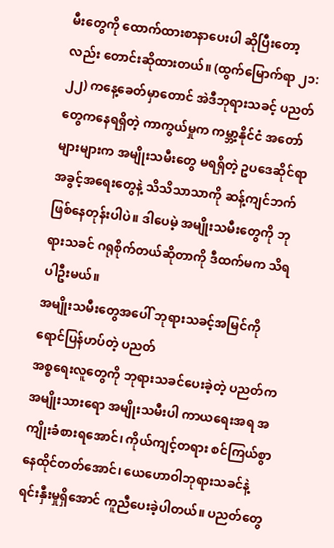မီးတွေကို ထောက်ထားစာနာပေးပါ ဆိုပြီးတော့လည်း တောင်းဆိုထားတယ်။ (ထွက်မြောက်ရာ ၂၁:၂၂) ကနေ့ခေတ်မှာတောင် အဲဒီဘုရားသခင့် ပညတ်တွေကနေရရှိတဲ့ ကာကွယ်မှုက ကမ္ဘာ့နိုင်ငံ အတော်များများက အမျိုးသမီးတွေ မရရှိတဲ့ ဥပဒေဆိုင်ရာ အခွင့်အရေးတွေနဲ့ သိသိသာသာကို ဆန့်ကျင်ဘက်ဖြစ်နေတုန်းပါပဲ။ ဒါပေမဲ့ အမျိုးသမီးတွေကို ဘုရားသခင် ဂရုစိုက်တယ်ဆိုတာကို ဒီထက်မက သိရပါဦးမယ်။
အမျိုးသမီးတွေအပေါ် ဘုရားသခင့်အမြင်ကို ရောင်ပြန်ဟပ်တဲ့ ပညတ်
အစ္စရေးလူတွေကို ဘုရားသခင်ပေးခဲ့တဲ့ ပညတ်က အမျိုးသားရော အမျိုးသမီးပါ ကာယရေးအရ အကျိုးခံစားရအောင်၊ ကိုယ်ကျင့်တရား စင်ကြယ်စွာ နေထိုင်တတ်အောင်၊ ယေဟောဝါဘုရားသခင်နဲ့ ရင်းနှီးမှုရှိအောင် ကူညီပေးခဲ့ပါတယ်။ ပညတ်တွေ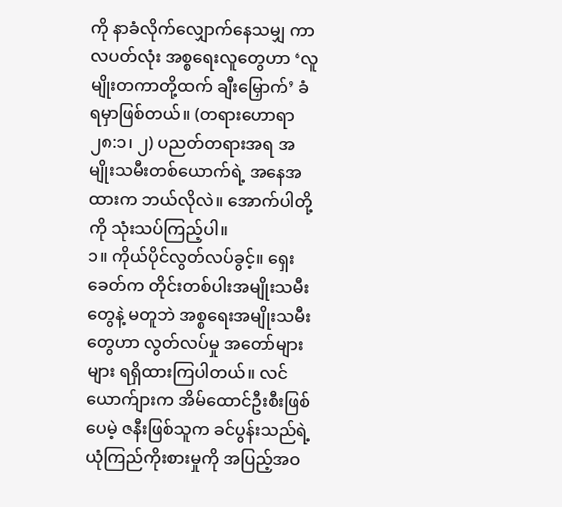ကို နာခံလိုက်လျှောက်နေသမျှ ကာလပတ်လုံး အစ္စရေးလူတွေဟာ ‘လူမျိုးတကာတို့ထက် ချီးမြှောက်’ ခံရမှာဖြစ်တယ်။ (တရားဟောရာ ၂၈:၁၊ ၂) ပညတ်တရားအရ အမျိုးသမီးတစ်ယောက်ရဲ့ အနေအထားက ဘယ်လိုလဲ။ အောက်ပါတို့ကို သုံးသပ်ကြည့်ပါ။
၁။ ကိုယ်ပိုင်လွတ်လပ်ခွင့်။ ရှေးခေတ်က တိုင်းတစ်ပါးအမျိုးသမီးတွေနဲ့ မတူဘဲ အစ္စရေးအမျိုးသမီးတွေဟာ လွတ်လပ်မှု အတော်များများ ရရှိထားကြပါတယ်။ လင်ယောက်ျားက အိမ်ထောင်ဦးစီးဖြစ်ပေမဲ့ ဇနီးဖြစ်သူက ခင်ပွန်းသည်ရဲ့ ယုံကြည်ကိုးစားမှုကို အပြည့်အဝ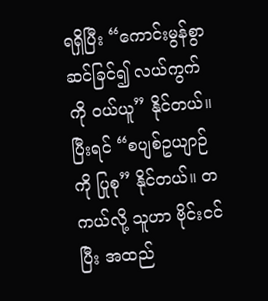ရရှိပြီး “ကောင်းမွန်စွာ ဆင်ခြင်၍ လယ်ကွက်ကို ဝယ်ယူ” နိုင်တယ်။ ပြီးရင် “စပျစ်ဥယျာဉ်ကို ပြုစု” နိုင်တယ်။ တကယ်လို့ သူဟာ ဗိုင်းငင်ပြီး အထည်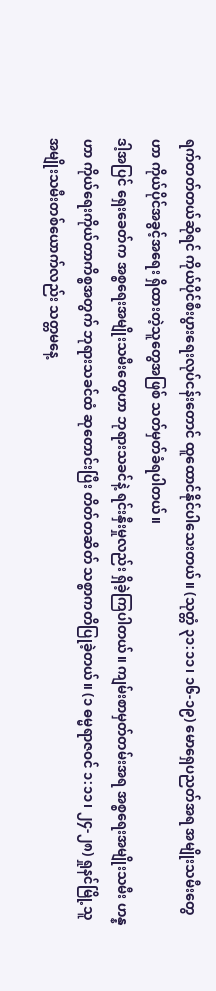ရက်တတ်တယ်ဆိုရင် ကိုယ်ပိုင်စီးပွားရေးလုပ်ငန်းတောင် ထူထောင်နိုင်ပါသေးတယ်။ (သုတ္တံ ၃၁:၁၁၊ ၁၆-၁၉) မောရှေပညတ်အရ အမျိုးသမီးတွေဟာ ကိုယ်ပိုင်အခွင့်အရေး ရှိထားတဲ့သူတွေအဖြစ် သတ်မှတ်ခံရပါတယ်။
ဒါ့အပြင် ရှေးခေတ်က အစ္စရေးအမျိုးသမီးတွေဟာ ဘုရားသခင်နဲ့ ရင်းနှီးမှုလည်း ရှိခဲ့ကြပါတယ်။ ကျမ်းစာမှတ်တမ်းအရ အစ္စရေးအမျိုးသမီး ဟန္နဟာ ကိုယ်ရေးကိုယ်တာကိစ္စအတွက် ဘုရားသခင်ထံ ဆုတောင်းပြီး တိတ်တဆိတ် သစ္စာကတိပြုခဲ့တယ်။ (၁ ဓမ္မရာဇဝင် ၁:၁၁၊ ၂၄-၂၈) ရှုနင်မြို့သူ အမျိုးသမီးတစ်ယောက်လည်း သတ္တမနေ့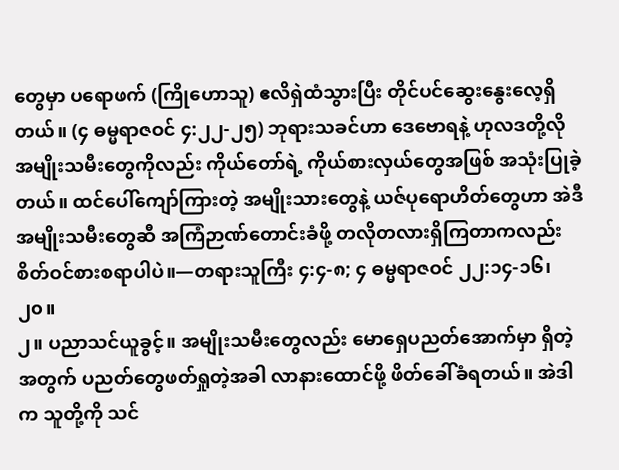တွေမှာ ပရောဖက် (ကြိုဟောသူ) ဧလိရှဲထံသွားပြီး တိုင်ပင်ဆွေးနွေးလေ့ရှိတယ်။ (၄ ဓမ္မရာဇဝင် ၄:၂၂-၂၅) ဘုရားသခင်ဟာ ဒေဗောရနဲ့ ဟုလဒတို့လို အမျိုးသမီးတွေကိုလည်း ကိုယ်တော်ရဲ့ ကိုယ်စားလှယ်တွေအဖြစ် အသုံးပြုခဲ့တယ်။ ထင်ပေါ်ကျော်ကြားတဲ့ အမျိုးသားတွေနဲ့ ယဇ်ပုရောဟိတ်တွေဟာ အဲဒီအမျိုးသမီးတွေဆီ အကြံဉာဏ်တောင်းခံဖို့ တလိုတလားရှိကြတာကလည်း စိတ်ဝင်စားစရာပါပဲ။—တရားသူကြီး ၄:၄-၈; ၄ ဓမ္မရာဇဝင် ၂၂:၁၄-၁၆၊ ၂၀။
၂။ ပညာသင်ယူခွင့်။ အမျိုးသမီးတွေလည်း မောရှေပညတ်အောက်မှာ ရှိတဲ့အတွက် ပညတ်တွေဖတ်ရှုတဲ့အခါ လာနားထောင်ဖို့ ဖိတ်ခေါ်ခံရတယ်။ အဲဒါက သူတို့ကို သင်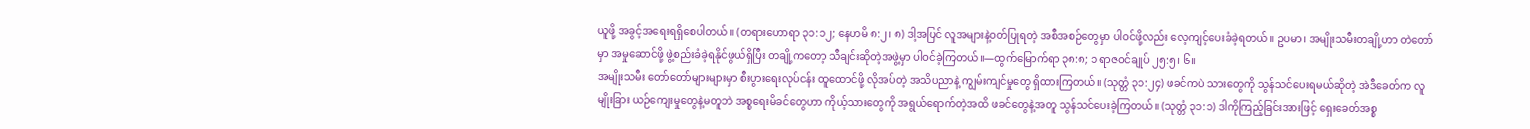ယူဖို့ အခွင့်အရေးရရှိစေပါတယ်။ (တရားဟောရာ ၃၁:၁၂; နေဟမိ ၈:၂၊ ၈) ဒါ့အပြင် လူအများနဲ့ဝတ်ပြုရတဲ့ အစီအစဉ်တွေမှာ ပါဝင်ဖို့လည်း လေ့ကျင့်ပေးခံခဲ့ရတယ်။ ဥပမာ၊ အမျိုးသမီးတချို့ဟာ တဲတော်မှာ အမှုဆောင်ဖို့ ဖွဲ့စည်းခံခဲ့ရနိုင်ဖွယ်ရှိပြီး တချို့ကတော့ သီချင်းဆိုတဲ့အဖွဲ့မှာ ပါဝင်ခဲ့ကြတယ်။—ထွက်မြောက်ရာ ၃၈:၈; ၁ ရာဇဝင်ချုပ် ၂၅:၅၊ ၆။
အမျိုးသမီး တော်တော်များများမှာ စီးပွားရေးလုပ်ငန်း ထူထောင်ဖို့ လိုအပ်တဲ့ အသိပညာနဲ့ ကျွမ်းကျင်မှုတွေ ရှိထားကြတယ်။ (သုတ္တံ ၃၁:၂၄) ဖခင်ကပဲ သားတွေကို သွန်သင်ပေးရမယ်ဆိုတဲ့ အဲဒီခေတ်က လူမျိုးခြား ယဉ်ကျေးမှုတွေနဲ့မတူဘဲ အစ္စရေးမိခင်တွေဟာ ကိုယ့်သားတွေကို အရွယ်ရောက်တဲ့အထိ ဖခင်တွေနဲ့အတူ သွန်သင်ပေးခဲ့ကြတယ်။ (သုတ္တံ ၃၁:၁) ဒါကိုကြည့်ခြင်းအားဖြင့် ရှေးခေတ်အစ္စ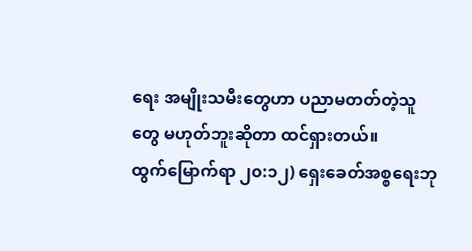ရေး အမျိုးသမီးတွေဟာ ပညာမတတ်တဲ့သူတွေ မဟုတ်ဘူးဆိုတာ ထင်ရှားတယ်။
ထွက်မြောက်ရာ ၂၀:၁၂) ရှေးခေတ်အစ္စရေးဘု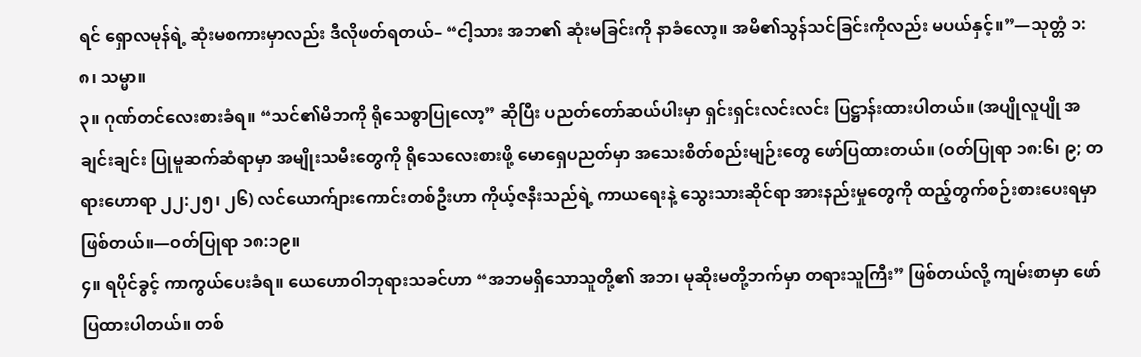ရင် ရှောလမုန်ရဲ့ ဆုံးမစကားမှာလည်း ဒီလိုဖတ်ရတယ်– “ငါ့သား အဘ၏ ဆုံးမခြင်းကို နာခံလော့။ အမိ၏သွန်သင်ခြင်းကိုလည်း မပယ်နှင့်။”—သုတ္တံ ၁:၈၊ သမ္မာ။
၃။ ဂုဏ်တင်လေးစားခံရ။ “သင်၏မိဘကို ရိုသေစွာပြုလော့” ဆိုပြီး ပညတ်တော်ဆယ်ပါးမှာ ရှင်းရှင်းလင်းလင်း ပြဋ္ဌာန်းထားပါတယ်။ (အပျိုလူပျို အချင်းချင်း ပြုမူဆက်ဆံရာမှာ အမျိုးသမီးတွေကို ရိုသေလေးစားဖို့ မောရှေပညတ်မှာ အသေးစိတ်စည်းမျဉ်းတွေ ဖော်ပြထားတယ်။ (ဝတ်ပြုရာ ၁၈:၆၊ ၉; တရားဟောရာ ၂၂:၂၅၊ ၂၆) လင်ယောက်ျားကောင်းတစ်ဦးဟာ ကိုယ့်ဇနီးသည်ရဲ့ ကာယရေးနဲ့ သွေးသားဆိုင်ရာ အားနည်းမှုတွေကို ထည့်တွက်စဉ်းစားပေးရမှာဖြစ်တယ်။—ဝတ်ပြုရာ ၁၈:၁၉။
၄။ ရပိုင်ခွင့် ကာကွယ်ပေးခံရ။ ယေဟောဝါဘုရားသခင်ဟာ “အဘမရှိသောသူတို့၏ အဘ၊ မုဆိုးမတို့ဘက်မှာ တရားသူကြီး” ဖြစ်တယ်လို့ ကျမ်းစာမှာ ဖော်ပြထားပါတယ်။ တစ်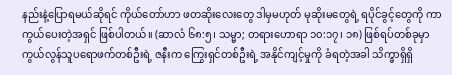နည်းနဲ့ပြောရမယ်ဆိုရင် ကိုယ်တော်ဟာ ဖတဆိုးလေးတွေ ဒါမှမဟုတ် မုဆိုးမတွေရဲ့ ရပိုင်ခွင့်တွေကို ကာကွယ်ပေးတဲ့အရှင် ဖြစ်ပါတယ်။ (ဆာလံ ၆၈:၅၊ သမ္မာ; တရားဟောရာ ၁၀:၁၇၊ ၁၈) ဖြစ်ရပ်တစ်ခုမှာ ကွယ်လွန်သူပရောဖက်တစ်ဦးရဲ့ ဇနီးက ကြွေးရှင်တစ်ဦးရဲ့ အနိုင်ကျင့်မှုကို ခံရတဲ့အခါ သိက္ခာရှိရှိ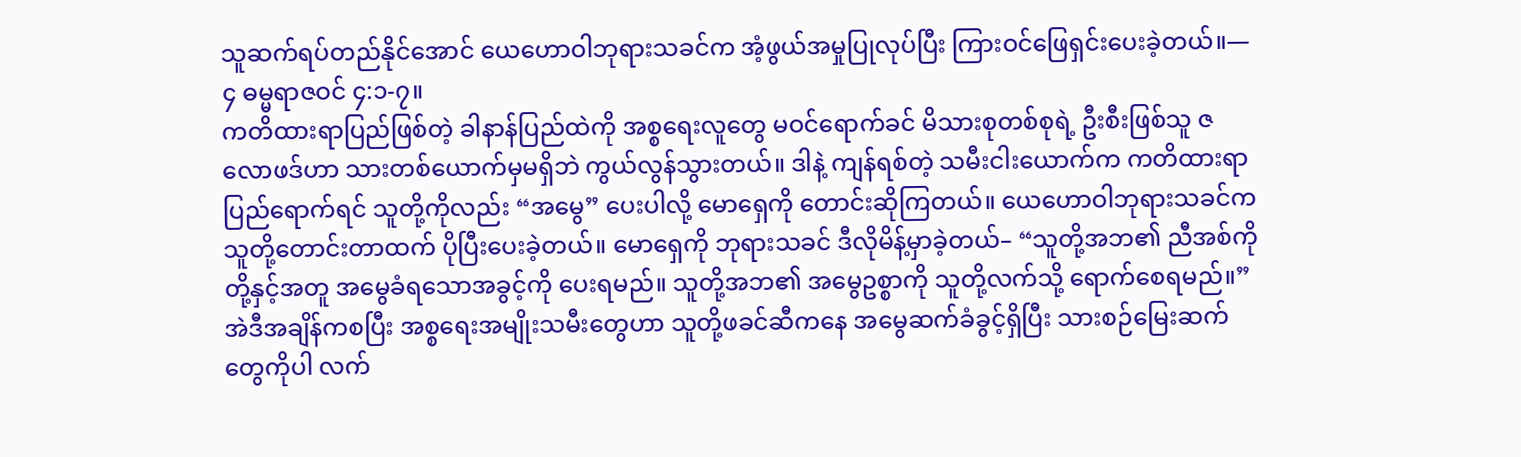သူဆက်ရပ်တည်နိုင်အောင် ယေဟောဝါဘုရားသခင်က အံ့ဖွယ်အမှုပြုလုပ်ပြီး ကြားဝင်ဖြေရှင်းပေးခဲ့တယ်။—၄ ဓမ္မရာဇဝင် ၄:၁-၇။
ကတိထားရာပြည်ဖြစ်တဲ့ ခါနာန်ပြည်ထဲကို အစ္စရေးလူတွေ မဝင်ရောက်ခင် မိသားစုတစ်စုရဲ့ ဦးစီးဖြစ်သူ ဇလောဖဒ်ဟာ သားတစ်ယောက်မှမရှိဘဲ ကွယ်လွန်သွားတယ်။ ဒါနဲ့ ကျန်ရစ်တဲ့ သမီးငါးယောက်က ကတိထားရာပြည်ရောက်ရင် သူတို့ကိုလည်း “အမွေ” ပေးပါလို့ မောရှေကို တောင်းဆိုကြတယ်။ ယေဟောဝါဘုရားသခင်က သူတို့တောင်းတာထက် ပိုပြီးပေးခဲ့တယ်။ မောရှေကို ဘုရားသခင် ဒီလိုမိန့်မှာခဲ့တယ်– “သူတို့အဘ၏ ညီအစ်ကိုတို့နှင့်အတူ အမွေခံရသောအခွင့်ကို ပေးရမည်။ သူတို့အဘ၏ အမွေဥစ္စာကို သူတို့လက်သို့ ရောက်စေရမည်။” အဲဒီအချိန်ကစပြီး အစ္စရေးအမျိုးသမီးတွေဟာ သူတို့ဖခင်ဆီကနေ အမွေဆက်ခံခွင့်ရှိပြီး သားစဉ်မြေးဆက်တွေကိုပါ လက်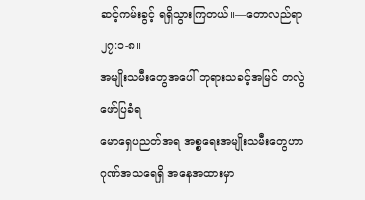ဆင့်ကမ်းခွင့် ရရှိသွားကြတယ်။—တောလည်ရာ ၂၇:၁-၈။
အမျိုးသမီးတွေအပေါ် ဘုရားသခင့်အမြင် တလွဲဖော်ပြခံရ
မောရှေပညတ်အရ အစ္စရေးအမျိုးသမီးတွေဟာ ဂုဏ်အသရေရှိ အနေအထားမှာ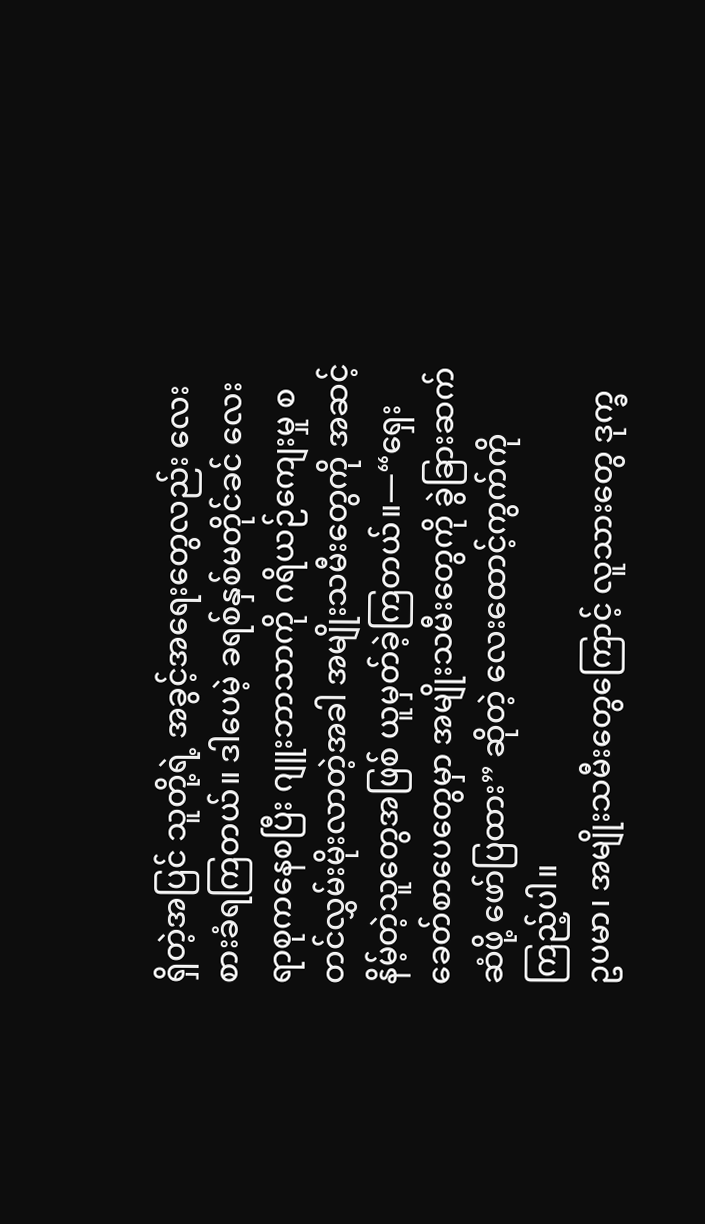ရှိတဲ့အပြင် သူတို့ရဲ့ အခွင့်အရေးတွေလည်း လေးစားခံရကြတယ်။ ဒါပေမဲ့ ခရစ်နှစ်မတိုင်ခင် လေးရာစုကနေစပြီး ဂျူးဘာသာကို ဂရိယဉ်ကျေးမှု စတင်လွှမ်းမိုးလာတဲ့အခါ အမျိုးသမီးတွေကို အဆင့်နိမ့်တဲ့သူတွေအဖြစ် ယူမှတ်ခဲ့ကြတယ်။—“ရှေးခေတ်စာပေတွေမှာ အမျိုးသမီးတွေကို ခွဲခြားဆက်ဆံဖို့ ဖော်ပြထား” ဆိုတဲ့ လေးထောင့်ကွက်ကို ကြည့်ပါ။
ဥပမာ၊ အမျိုးသမီးတွေကြောင့် လူသားတွေ ဒုက္ခ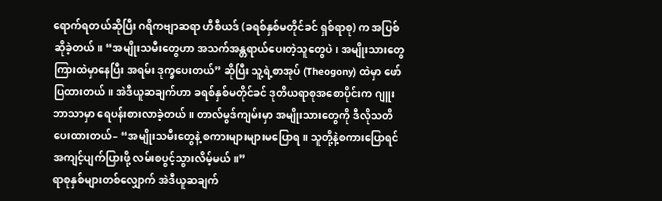ရောက်ရတယ်ဆိုပြီး ဂရိကဗျာဆရာ ဟီစီယဒ် (ခရစ်နှစ်မတိုင်ခင် ရှစ်ရာစု) က အပြစ်ဆိုခဲ့တယ်။ “အမျိုးသမီးတွေဟာ အသက်အန္တရာယ်ပေးတဲ့သူတွေပဲ၊ အမျိုးသားတွေကြားထဲမှာနေပြီး အရမ်း ဒုက္ခပေးတယ်” ဆိုပြီး သူ့ရဲ့စာအုပ် (Theogony) ထဲမှာ ဖော်ပြထားတယ်။ အဲဒီယူဆချက်ဟာ ခရစ်နှစ်မတိုင်ခင် ဒုတိယရာစုအစောပိုင်းက ဂျူးဘာသာမှာ ရေပန်းစားလာခဲ့တယ်။ တာလ်မွဒ်ကျမ်းမှာ အမျိုးသားတွေကို ဒီလိုသတိပေးထားတယ်– “အမျိုးသမီးတွေနဲ့ စကားများများမပြောရ။ သူတို့နဲ့စကားပြောရင် အကျင့်ပျက်ပြားဖို့ လမ်းစပွင့်သွားလိမ့်မယ်။”
ရာစုနှစ်များတစ်လျှောက် အဲဒီယူဆချက်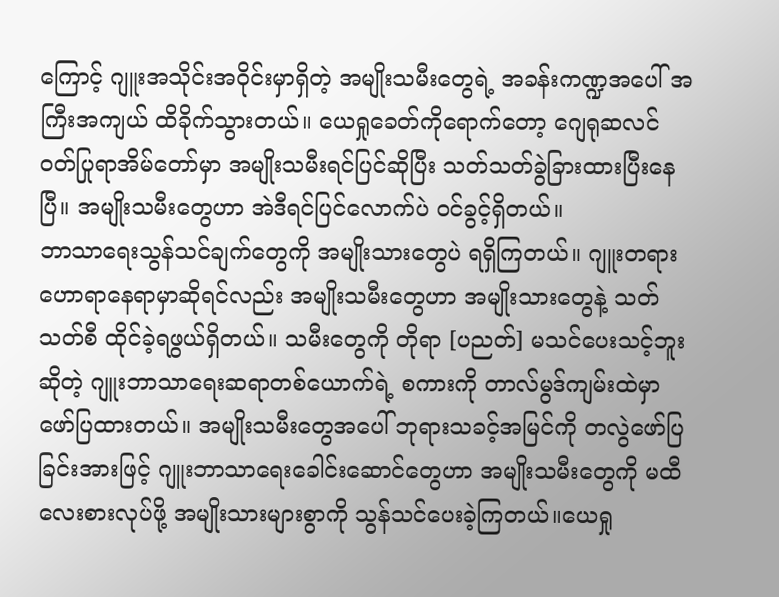ကြောင့် ဂျူးအသိုင်းအဝိုင်းမှာရှိတဲ့ အမျိုးသမီးတွေရဲ့ အခန်းကဏ္ဍအပေါ် အကြီးအကျယ် ထိခိုက်သွားတယ်။ ယေရှုခေတ်ကိုရောက်တော့ ဂျေရုဆလင်ဝတ်ပြုရာအိမ်တော်မှာ အမျိုးသမီးရင်ပြင်ဆိုပြီး သတ်သတ်ခွဲခြားထားပြီးနေပြီ။ အမျိုးသမီးတွေဟာ အဲဒီရင်ပြင်လောက်ပဲ ဝင်ခွင့်ရှိတယ်။
ဘာသာရေးသွန်သင်ချက်တွေကို အမျိုးသားတွေပဲ ရရှိကြတယ်။ ဂျူးတရားဟောရာနေရာမှာဆိုရင်လည်း အမျိုးသမီးတွေဟာ အမျိုးသားတွေနဲ့ သတ်သတ်စီ ထိုင်ခဲ့ရဖွယ်ရှိတယ်။ သမီးတွေကို တိုရာ [ပညတ်] မသင်ပေးသင့်ဘူးဆိုတဲ့ ဂျူးဘာသာရေးဆရာတစ်ယောက်ရဲ့ စကားကို တာလ်မွဒ်ကျမ်းထဲမှာ ဖော်ပြထားတယ်။ အမျိုးသမီးတွေအပေါ် ဘုရားသခင့်အမြင်ကို တလွဲဖော်ပြခြင်းအားဖြင့် ဂျူးဘာသာရေးခေါင်းဆောင်တွေဟာ အမျိုးသမီးတွေကို မထီလေးစားလုပ်ဖို့ အမျိုးသားများစွာကို သွန်သင်ပေးခဲ့ကြတယ်။ယေရှု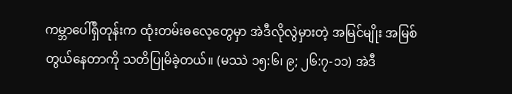ကမ္ဘာပေါ်ရှိတုန်းက ထုံးတမ်းဓလေ့တွေမှာ အဲဒီလိုလွဲမှားတဲ့ အမြင်မျိုး အမြစ်တွယ်နေတာကို သတိပြုမိခဲ့တယ်။ (မဿဲ ၁၅:၆၊ ၉; ၂၆:၇-၁၁) အဲဒီ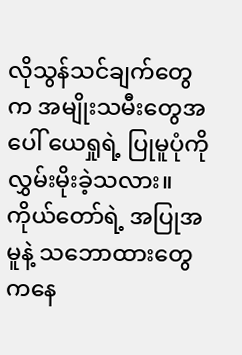လိုသွန်သင်ချက်တွေက အမျိုးသမီးတွေအပေါ် ယေရှုရဲ့ ပြုမူပုံကို လွှမ်းမိုးခဲ့သလား။ ကိုယ်တော်ရဲ့ အပြုအမူနဲ့ သဘောထားတွေကနေ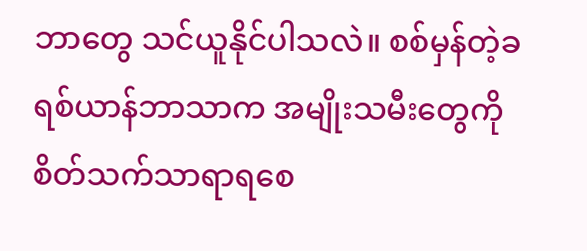ဘာတွေ သင်ယူနိုင်ပါသလဲ။ စစ်မှန်တဲ့ခရစ်ယာန်ဘာသာက အမျိုးသမီးတွေကို စိတ်သက်သာရာရစေ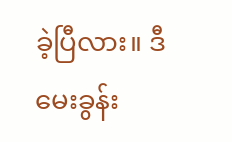ခဲ့ပြီလား။ ဒီမေးခွန်း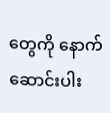တွေကို နောက်ဆောင်းပါး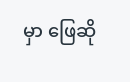မှာ ဖြေဆို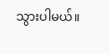သွားပါမယ်။